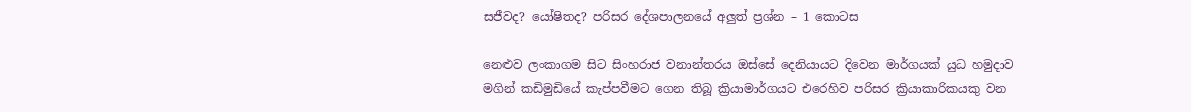සජීවද? යෝෂිතද? පරිසර දේශපාලනයේ අලුත් ප්‍රශ්න – 1 කොටස

නෙළුව ලංකාගම සිට සිංහරාජ වනාන්තරය ඔස්සේ දෙනියායට දිවෙන මාර්ගයක් යුධ හමුදාව මගින් කඩිමුඩියේ කැප්පවීමට ගෙන තිබූ ක්‍රියාමාර්ගයට එරෙහිව පරිසර ක්‍රියාකාරිකයකු වන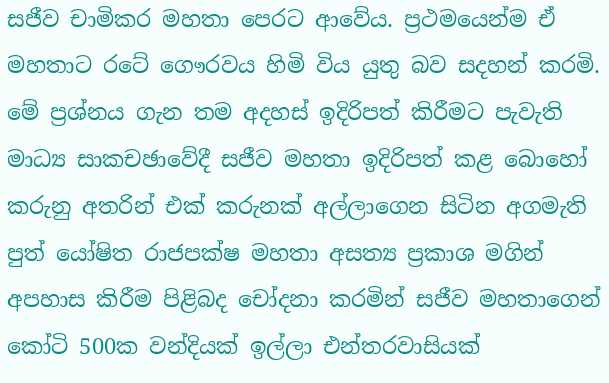සජීව චාමිකර මහතා පෙරට ආවේය. ප්‍රථමයෙන්ම ඒ මහතාට රටේ ගෞරවය හිමි විය යුතු බව සදහන් කරමි. මේ ප්‍රශ්නය ගැන තම අදහස් ඉදිරිපත් කිරීමට පැවැති මාධ්‍ය සාකචඡාවේදී සජීව මහතා ඉදිරිපත් කළ බොහෝ කරුනු අතරින් එක් කරුනක් අල්ලාගෙන සිටින අගමැති පුත් යෝෂිත රාජපක්ෂ මහතා අසත්‍ය ප්‍රකාශ මගින් අපහාස කිරීම පිළිබද චෝදනා කරමින් සජීව මහතාගෙන් කෝටි 500ක වන්දියක් ඉල්ලා එන්තරවාසියක්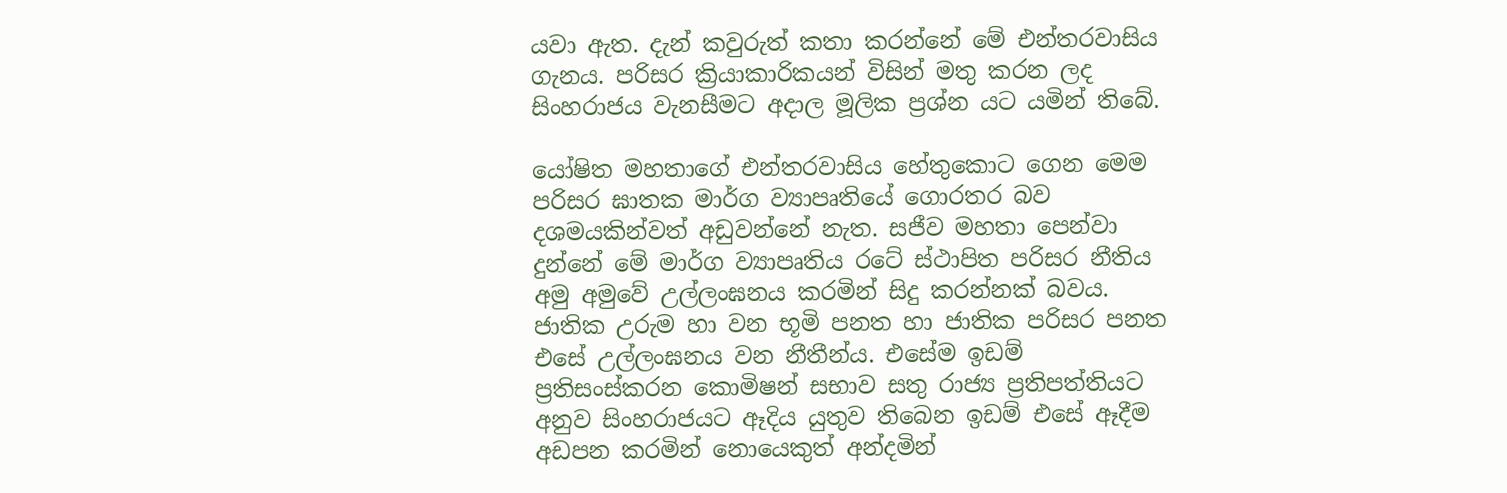යවා ඇත. දැන් කවුරුත් කතා කරන්නේ මේ එන්තරවාසිය ගැනය. පරිසර ක්‍රියාකාරිකයන් විසින් මතු කරන ලද සිංහරාජය වැනසීමට අදාල මූලික ප්‍රශ්න යට යමින් තිබේ.

යෝෂිත මහතාගේ එන්තරවාසිය හේතුකොට ගෙන මෙම පරිසර ඝාතක මාර්ග ව්‍යාපෘතියේ ගොරතර බව දශමයකින්වත් අඩුවන්නේ නැත. සජීව මහතා පෙන්වා දුන්නේ මේ මාර්ග ව්‍යාපෘතිය රටේ ස්ථාපිත පරිසර නීතිය අමු අමුවේ උල්ලංඝනය කරමින් සිදු කරන්නක් බවය. ජාතික උරුම හා වන භූමි පනත හා ජාතික පරිසර පනත එසේ උල්ලංඝනය වන නීතීන්ය. එසේම ඉඩම් ප්‍රතිසංස්කරන කොමිෂන් සභාව සතු රාජ්‍ය ප්‍රතිපත්තියට අනුව සිංහරාජයට ඈදිය යුතුව තිබෙන ඉඩම් එසේ ඈදීම අඩපන කරමින් නොයෙකුත් අන්දමින්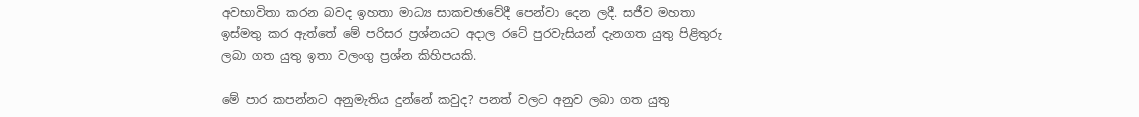අවභාවිතා කරන බවද ඉහතා මාධ්‍ය සාකචඡාවේදී පෙන්වා දෙන ලදී. සජීව මහතා  ඉස්මතු කර ඇත්තේ මේ පරිසර ප්‍රශ්නයට අදාල රටේ පුරවැසියන් දැනගත යුතු පිළිතුරු ලබා ගත යුතු ඉතා වලංගු ප්‍රශ්න කිහිපයකි.

මේ පාර කපන්නට අනුමැතිය දුන්නේ කවුද? පනත් වලට අනුව ලබා ගත යුතු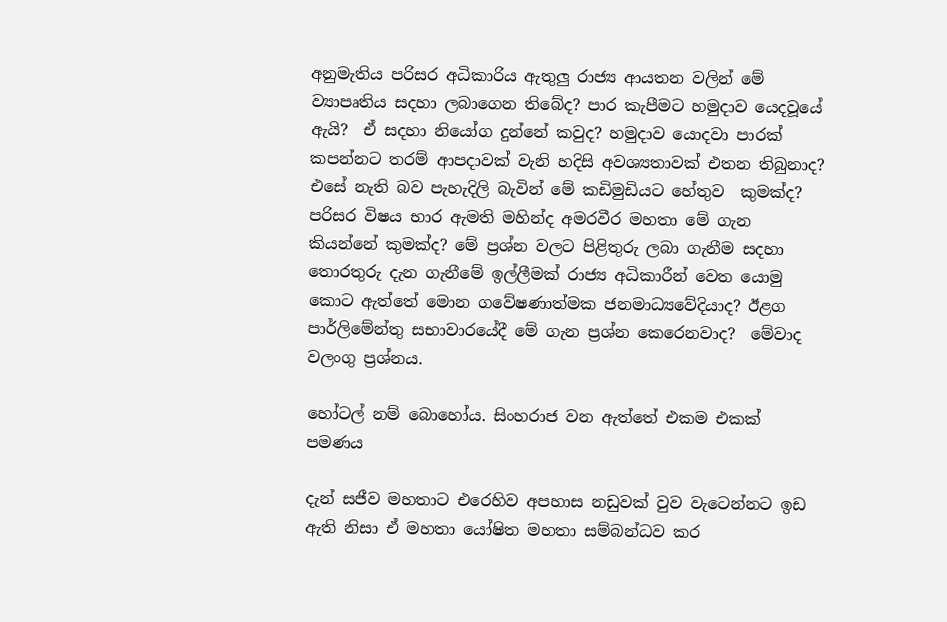අනුමැතිය පරිසර අධිකාරිය ඇතුලු රාජ්‍ය ආයතන වලින් මේ ව්‍යාපෘතිය සදහා ලබාගෙන තිබේද? පාර කැපීමට හමුදාව යෙදවූයේ ඇයි?  ඒ සදහා නියෝග දුන්නේ කවුද? හමුදාව යොදවා පාරක් කපන්නට තරම් ආපදාවක් වැනි හදිසි අවශ්‍යතාවක් එතන තිබුනාද? එසේ නැති බව පැහැදිලි බැවින් මේ කඩිමුඩියට හේතුව  කුමක්ද? පරිසර විෂය භාර ඇමති මහින්ද අමරවීර මහතා මේ ගැන කියන්නේ කුමක්ද? මේ ප්‍රශ්න වලට පිළිතුරු ලබා ගැනීම සදහා තොරතුරු දැන ගැනීමේ ඉල්ලීමක් රාජ්‍ය අධිකාරීන් වෙත යොමු කොට ඇත්තේ මොන ගවේෂණාත්මක ජනමාධ්‍යවේදියාද? ඊළග පාර්ලිමේන්තු සභාවාරයේදී මේ ගැන ප්‍රශ්න කෙරෙනවාද?  මේවාද වලංගු ප්‍රශ්නය.

හෝටල් නම් බොහෝය. සිංහරාජ වන ඇත්තේ එකම එකක් පමණය

දැන් සජීව මහතාට එරෙහිව අපහාස නඩුවක් වුව වැටෙන්නට ඉඩ ඇති නිසා ඒ මහතා යෝෂිත මහතා සම්බන්ධව කර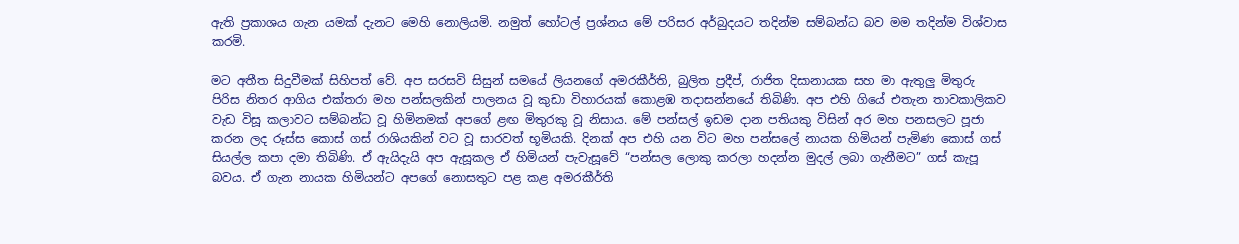ඇති ප්‍රකාශය ගැන යමක් දැනට මෙහි නොලියමි. නමුත් හෝටල් ප්‍රශ්නය මේ පරිසර අර්බුදයට තදින්ම සම්බන්ධ බව මම තදින්ම විශ්වාස කරමි.

මට අතීත සිදුවීමක් සිහිපත් වේ. අප සරසවි සිසුන් සමයේ ලියනගේ අමරකීර්ති, බුලිත ප්‍රදීප්, රාජිත දිසානායක සහ මා ඇතුලු මිතුරු පිරිස නිතර ආගිය එක්තරා මහ පන්සලකින් පාලනය වූ කුඩා විහාරයක් කොළඹ තදාසන්නයේ තිබිණි. අප එහි ගියේ එතැන තාවකාලිකව වැඩ විසූ කලාවට සම්බන්ධ වූ හිමිනමක් අපගේ ළඟ මිතුරකු වූ නිසාය. මේ පන්සල් ඉඩම දාන පතියකු විසින් අර මහ පනසලට පූජා කරන ලද රූස්ස කොස් ගස් රාශියකින් වට වූ සාරවත් භූමියකි. දිනක් අප එහි යන විට මහ පන්සලේ නායක හිමියන් පැමිණ කොස් ගස් සියල්ල කපා දමා තිබිණි. ඒ ඇයිදැයි අප ඇසූකල ඒ හිමියන් පැවැසූවේ “පන්සල ලොකු කරලා හදන්න මුදල් ලබා ගැනීමට” ගස් කැපූ බවය. ඒ ගැන නායක හිමියන්ට අපගේ නොසතුට පළ කළ අමරකීර්ති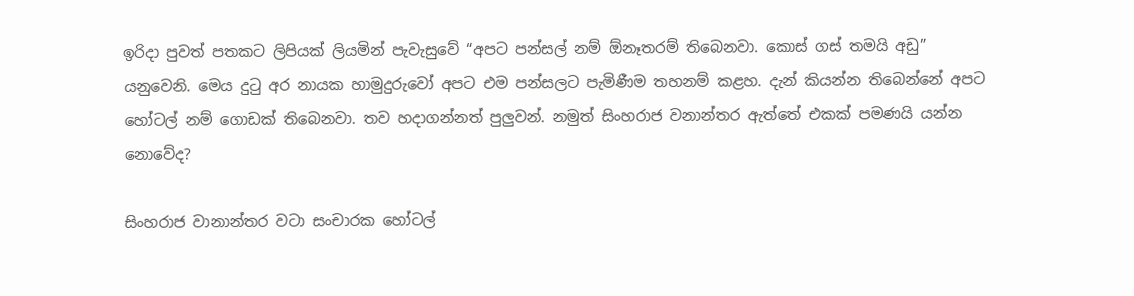ඉරිදා පුවත් පතකට ලිපියක් ලියමින් පැවැසුවේ “අපට පන්සල් නම් ඕනෑතරම් තිබෙනවා. කොස් ගස් තමයි අඩු” යනුවෙනි. මෙය දුටු අර නායක හාමුදුරුවෝ අපට එම පන්සලට පැමිණීම තහනම් කළහ. දැන් කියන්න තිබෙන්නේ අපට හෝටල් නම් ගොඩක් තිබෙනවා. තව හදාගන්නත් පුලුවන්. නමුත් සිංහරාජ වනාන්තර ඇත්තේ එකක් පමණයි යන්න නොවේද?

සිංහරාජ වානාන්තර වටා සංචාරක හෝටල්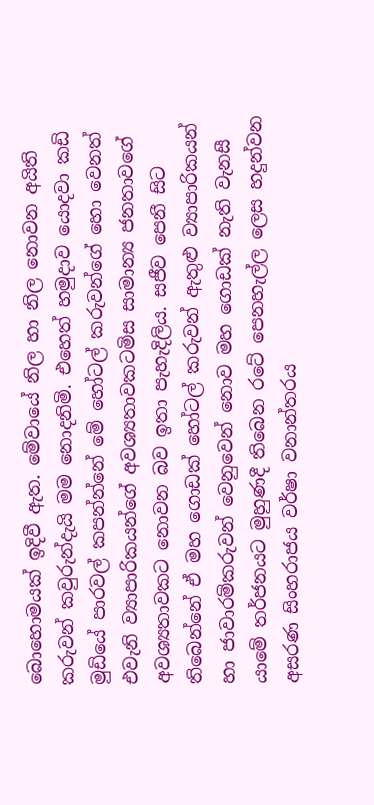බොහොමයක් ඉදිවී ඇත. මේවායේ නිල හා නිල නොවන අයිති කරුවන් කවුරුන්දැයි මම නොදනිමි. එහෙත් හමුදාව යොදවා කඩි මුඩියේ පාරවල් කපන්න්නේ මේ හෝටල් කරුවන්ගේ හො වෙනත් එවැනි ව්‍යාපාරිකයන්ගේ අවශ්‍යතාවකටමිස සාමාන්‍ය ජනතාවගේ අවශ්‍යතාවකට නොවන බව ඉතා පැහැදිලිය. සජීව පෙනී සිට තිබෙන්නේ ඒ මහ ගොඩක් හෝටල් කරුවන් ඇතුළු ව්‍යාපාරිකයන් හා ජාවාරම්කරුවන් වෙනුවෙන් නොව මහ ගොඩක් නැති වැනසී යාමේ තර්ජනයට මුහුණදී තිබෙන රටේ පෙනහැල්ල ලෙස හදුන්වන අසරණ සිංහරාජය වර්ෂා වනාන්තරය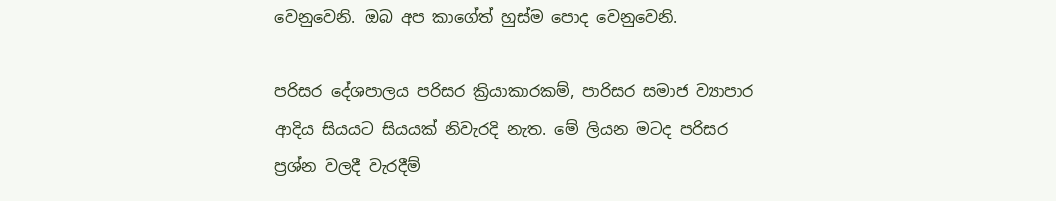වෙනුවෙනි. ඔබ අප කාගේත් හුස්ම පොද වෙනුවෙනි.

පරිසර දේශපාලය පරිසර ක්‍රියාකාරකම්, පාරිසර සමාජ ව්‍යාපාර ආදිය සියයට සියයක් නිවැරදි නැත. මේ ලියන මටද පරිසර ප්‍රශ්න වලදී වැරදීම්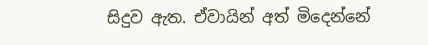සිදුව ඇත. ඒවායින් අත් මිදෙන්නේ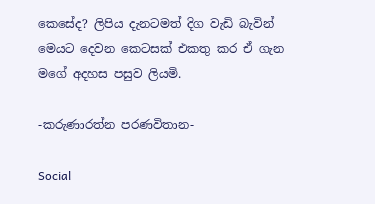කෙසේද? ලිපිය දැනටමත් දිග වැඩි බැවින්  මෙයට දෙවන කෙටසක් එකතු කර ඒ ගැන මගේ අදහස පසුව ලියමි.

-කරුණාරත්න පරණවිතාන-

Social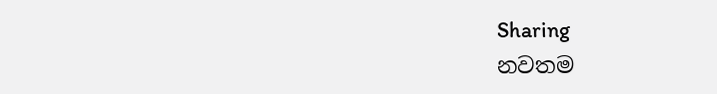Sharing
නවතම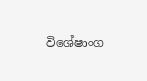විශේෂාංග